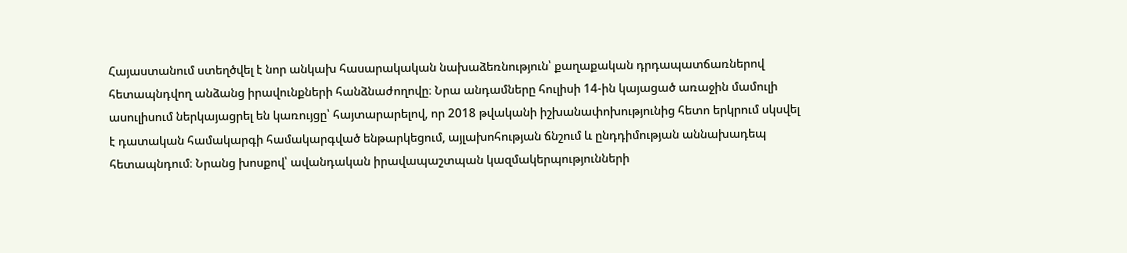Հայաստանում ստեղծվել է նոր անկախ հասարակական նախաձեռնություն՝ քաղաքական դրդապատճառներով հետապնդվող անձանց իրավունքների հանձնաժողովը։ Նրա անդամները հուլիսի 14-ին կայացած առաջին մամուլի ասուլիսում ներկայացրել են կառույցը՝ հայտարարելով, որ 2018 թվականի իշխանափոխությունից հետո երկրում սկսվել է դատական համակարգի համակարգված ենթարկեցում, այլախոհության ճնշում և ընդդիմության աննախադեպ հետապնդում։ Նրանց խոսքով՝ ավանդական իրավապաշտպան կազմակերպությունների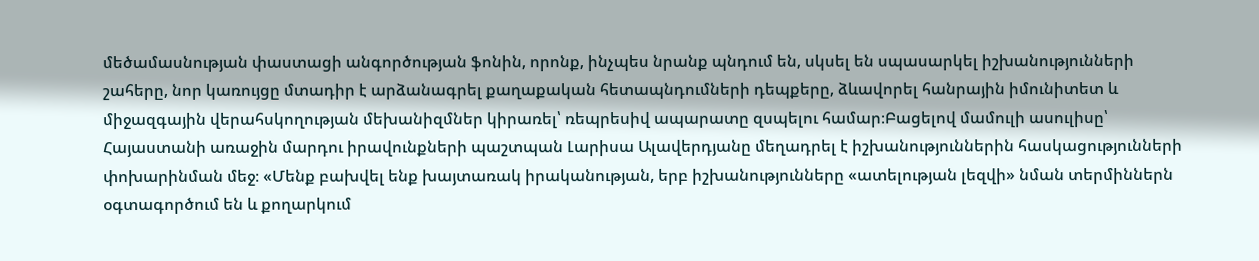մեծամասնության փաստացի անգործության ֆոնին, որոնք, ինչպես նրանք պնդում են, սկսել են սպասարկել իշխանությունների շահերը, նոր կառույցը մտադիր է արձանագրել քաղաքական հետապնդումների դեպքերը, ձևավորել հանրային իմունիտետ և միջազգային վերահսկողության մեխանիզմներ կիրառել՝ ռեպրեսիվ ապարատը զսպելու համար։Բացելով մամուլի ասուլիսը՝ Հայաստանի առաջին մարդու իրավունքների պաշտպան Լարիսա Ալավերդյանը մեղադրել է իշխանություններին հասկացությունների փոխարինման մեջ։ «Մենք բախվել ենք խայտառակ իրականության, երբ իշխանությունները «ատելության լեզվի» նման տերմիններն օգտագործում են և քողարկում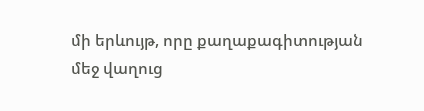մի երևույթ, որը քաղաքագիտության մեջ վաղուց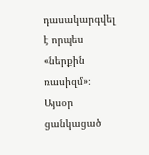դասակարգվել է որպես «ներքին ռասիզմ»։ Այսօր ցանկացած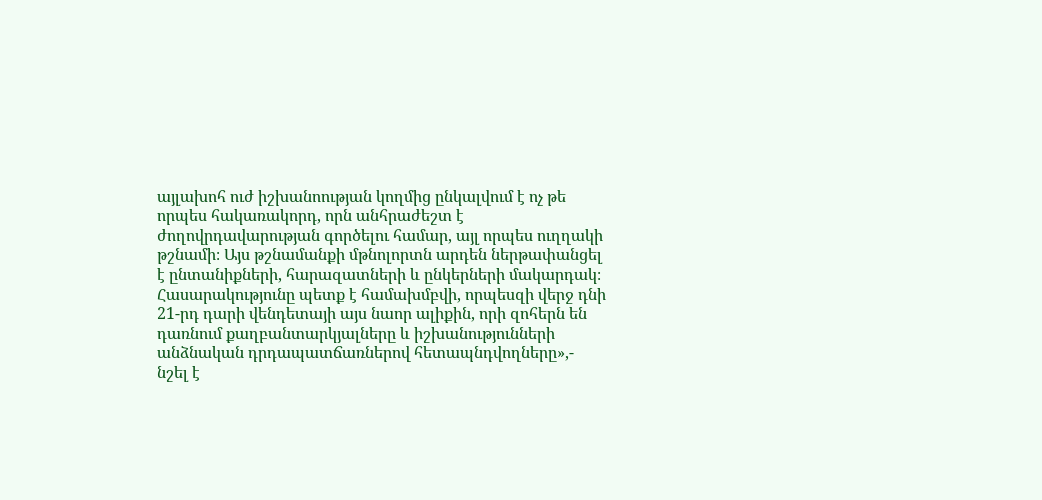այլախոհ ուժ իշխանոության կողմից ընկալվում է ոչ թե որպես հակառակորդ, որն անհրաժեշտ է ժողովրդավարության գործելու համար, այլ որպես ուղղակի թշնամի։ Այս թշնամանքի մթնոլորտն արդեն ներթափանցել է ընտանիքների, հարազատների և ընկերների մակարդակ։ Հասարակությունը պետք է համախմբվի, որպեսզի վերջ դնի 21-րդ դարի վենդետայի այս նաոր ալիքին, որի զոհերն են դառնում քաղբանտարկյալները և իշխանությունների անձնական դրդապատճառներով հետապնդվողները»,- նշել է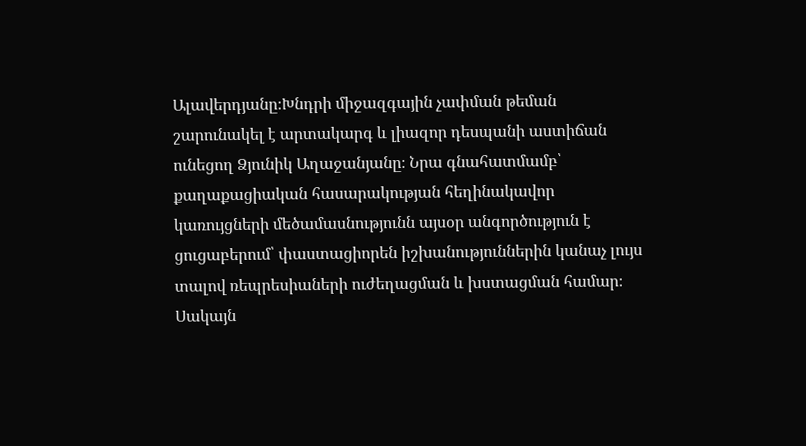Ալավերդյանը։Խնդրի միջազգային չափման թեման շարունակել է արտակարգ և լիազոր դեսպանի աստիճան ունեցող Ձյունիկ Աղաջանյանը։ Նրա գնահատմամբ՝ քաղաքացիական հասարակության հեղինակավոր կառույցների մեծամասնությունն այսօր անգործություն է ցուցաբերում՝ փաստացիորեն իշխանություններին կանաչ լույս տալով ռեպրեսիաների ուժեղացման և խստացման համար։ Սակայն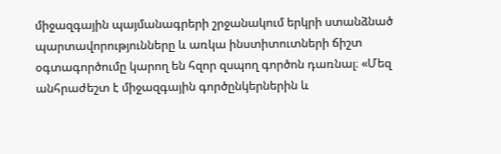միջազգային պայմանագրերի շրջանակում երկրի ստանձնած պարտավորությունները և առկա ինստիտուտների ճիշտ օգտագործումը կարող են հզոր զսպող գործոն դառնալ։ «Մեզ անհրաժեշտ է միջազգային գործընկերներին և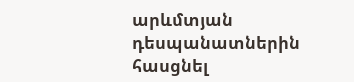արևմտյան դեսպանատներին հասցնել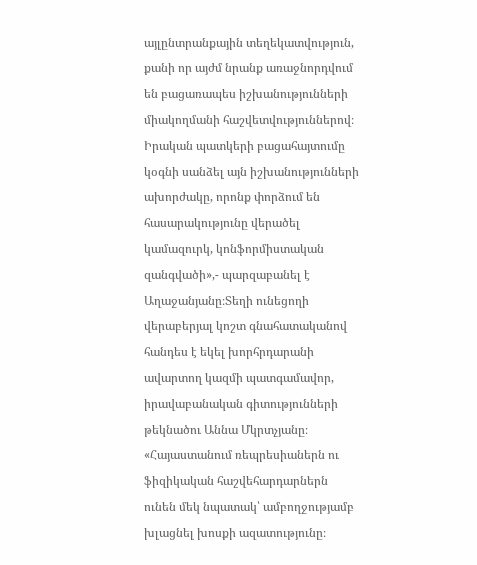այլընտրանքային տեղեկատվություն, քանի որ այժմ նրանք առաջնորդվում են բացառապես իշխանությունների միակողմանի հաշվետվություններով։ Իրական պատկերի բացահայտումը կօգնի սանձել այն իշխանությունների ախորժակը, որոնք փորձում են հասարակությունը վերածել կամազուրկ, կոնֆորմիստական զանգվածի»,- պարզաբանել է Աղաջանյանը։Տեղի ունեցողի վերաբերյալ կոշտ գնահատականով հանդես է եկել խորհրդարանի ավարտող կազմի պատգամավոր, իրավաբանական գիտությունների թեկնածու Աննա Մկրտչյանը։ «Հայաստանում ռեպրեսիաներն ու ֆիզիկական հաշվեհարդարներն ունեն մեկ նպատակ՝ ամբողջությամբ խլացնել խոսքի ազատությունը։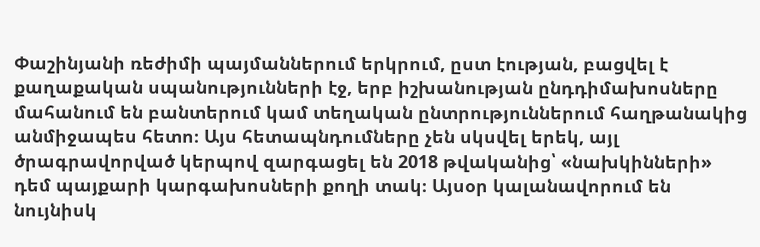Փաշինյանի ռեժիմի պայմաններում երկրում, ըստ էության, բացվել է քաղաքական սպանությունների էջ, երբ իշխանության ընդդիմախոսները մահանում են բանտերում կամ տեղական ընտրություններում հաղթանակից անմիջապես հետո։ Այս հետապնդումները չեն սկսվել երեկ, այլ ծրագրավորված կերպով զարգացել են 2018 թվականից՝ «նախկինների» դեմ պայքարի կարգախոսների քողի տակ։ Այսօր կալանավորում են նույնիսկ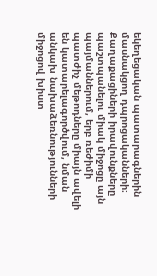եկեղեցական պատարագներին մասնակցող դպրոցականների։ Քաղաքացիների իրավունքները պաշտպանելու միակ միջոցը այն պայմաններում, երբ ռեժիմի պատժիչ մեթոդները միայն ավելի են կատարելագործվում, նման անկախ նախաձեռնությունների միջոցով խիստ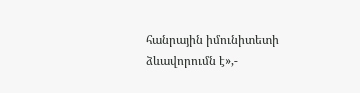հանրային իմունիտետի ձևավորումն է»,-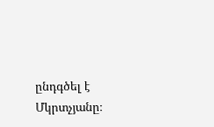ընդգծել է Մկրտչյանը։